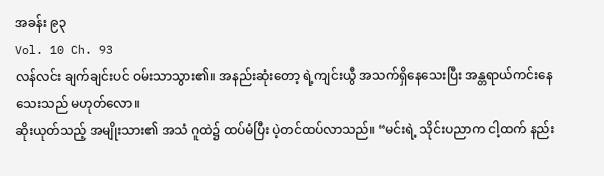အခန်း ၉၃
Vol. 10 Ch. 93
လန်လင်း ချက်ချင်းပင် ဝမ်းသာသွား၏။ အနည်းဆုံးတော့ ရဲ့ကျင်းယွီ အသက်ရှိနေသေးပြီး အန္တရာယ်ကင်းနေသေးသည် မဟုတ်လော။
ဆိုးယုတ်သည့် အမျိုးသား၏ အသံ ဂူထဲ၌ ထပ်မံပြီး ပဲ့တင်ထပ်လာသည်။ “မင်းရဲ့ သိုင်းပညာက ငါ့ထက် နည်း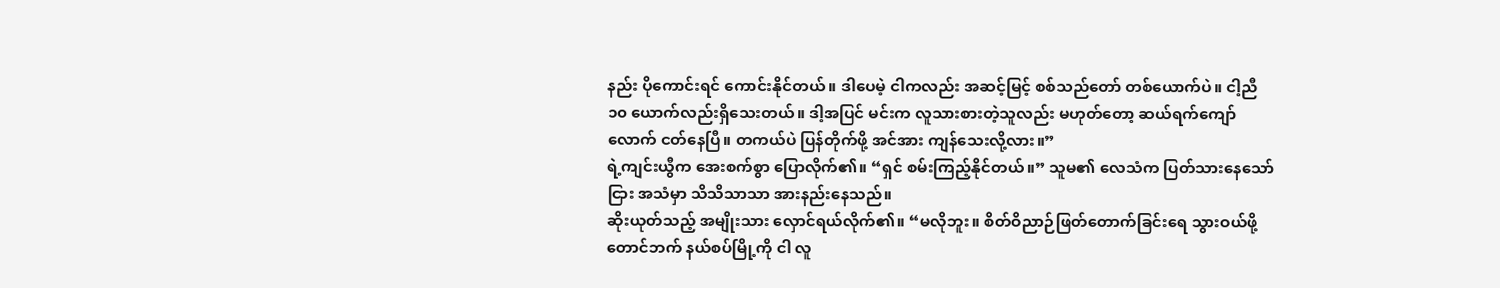နည်း ပိုကောင်းရင် ကောင်းနိုင်တယ်။ ဒါပေမဲ့ ငါကလည်း အဆင့်မြင့် စစ်သည်တော် တစ်ယောက်ပဲ။ ငါ့ညီ ၁၀ ယောက်လည်းရှိသေးတယ်။ ဒါ့အပြင် မင်းက လူသားစားတဲ့သူလည်း မဟုတ်တော့ ဆယ်ရက်ကျော်လောက် ငတ်နေပြီ။ တကယ်ပဲ ပြန်တိုက်ဖို့ အင်အား ကျန်သေးလို့လား။”
ရဲ့ကျင်းယွီက အေးစက်စွာ ပြောလိုက်၏။ “ရှင် စမ်းကြည့်နိုင်တယ်။” သူမ၏ လေသံက ပြတ်သားနေသော်ငြား အသံမှာ သိသိသာသာ အားနည်းနေသည်။
ဆိုးယုတ်သည့် အမျိုးသား လှောင်ရယ်လိုက်၏။ “မလိုဘူး။ စိတ်ဝိညာဉ်ဖြတ်တောက်ခြင်းရေ သွားဝယ်ဖို့ တောင်ဘက် နယ်စပ်မြို့ကို ငါ လူ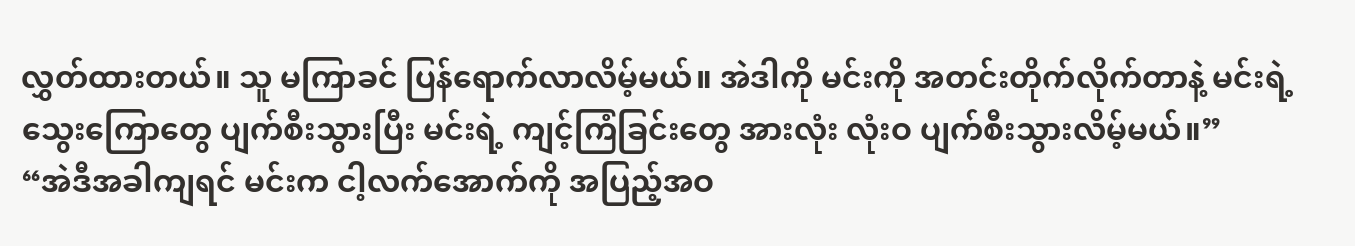လွှတ်ထားတယ်။ သူ မကြာခင် ပြန်ရောက်လာလိမ့်မယ်။ အဲဒါကို မင်းကို အတင်းတိုက်လိုက်တာနဲ့ မင်းရဲ့ သွေးကြောတွေ ပျက်စီးသွားပြီး မင်းရဲ့ ကျင့်ကြံခြင်းတွေ အားလုံး လုံးဝ ပျက်စီးသွားလိမ့်မယ်။”
“အဲဒီအခါကျရင် မင်းက ငါ့လက်အောက်ကို အပြည့်အဝ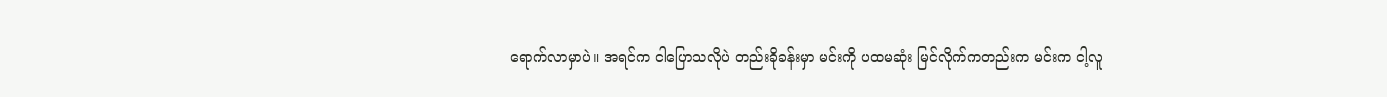ရောက်လာမှာပဲ။ အရင်က ငါပြောသလိုပဲ တည်းခိုခန်းမှာ မင်းကို ပထမဆုံး မြင်လိုက်ကတည်းက မင်းက ငါ့လူ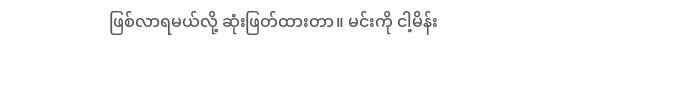ဖြစ်လာရမယ်လို့ ဆုံးဖြတ်ထားတာ။ မင်းကို ငါ့မိန်း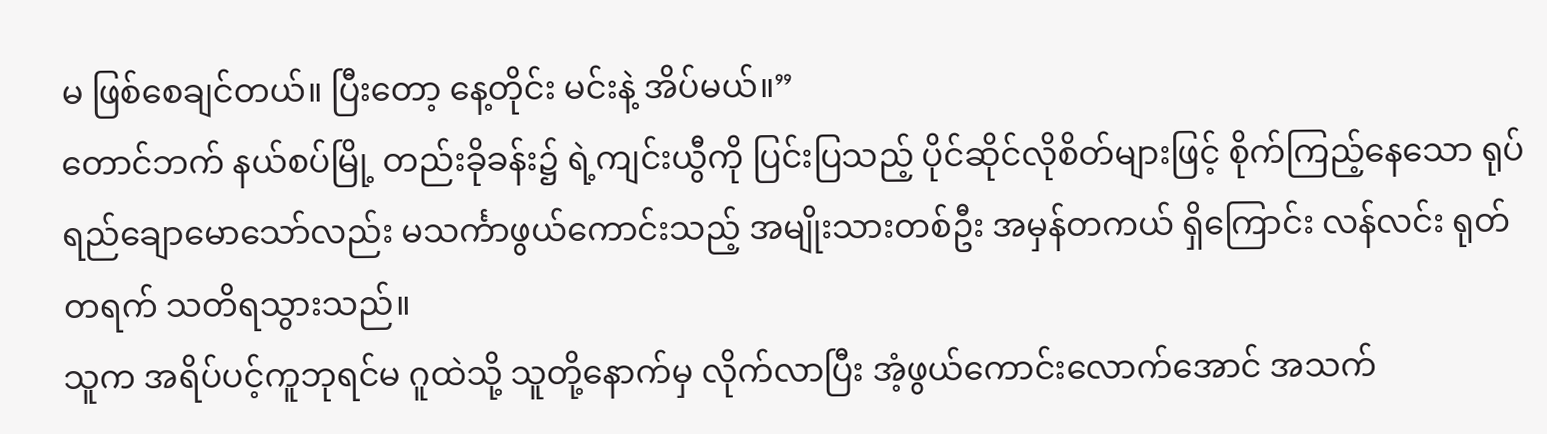မ ဖြစ်စေချင်တယ်။ ပြီးတော့ နေ့တိုင်း မင်းနဲ့ အိပ်မယ်။”
တောင်ဘက် နယ်စပ်မြို့ တည်းခိုခန်း၌ ရဲ့ကျင်းယွီကို ပြင်းပြသည့် ပိုင်ဆိုင်လိုစိတ်များဖြင့် စိုက်ကြည့်နေသော ရုပ်ရည်ချောမောသော်လည်း မသင်္ကာဖွယ်ကောင်းသည့် အမျိုးသားတစ်ဦး အမှန်တကယ် ရှိကြောင်း လန်လင်း ရုတ်တရက် သတိရသွားသည်။
သူက အရိပ်ပင့်ကူဘုရင်မ ဂူထဲသို့ သူတို့နောက်မှ လိုက်လာပြီး အံ့ဖွယ်ကောင်းလောက်အောင် အသက်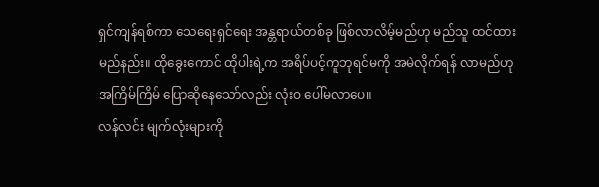ရှင်ကျန်ရစ်ကာ သေရေးရှင်ရေး အန္တရာယ်တစ်ခု ဖြစ်လာလိမ့်မည်ဟု မည်သူ ထင်ထားမည်နည်း။ ထိုခွေးကောင် ထိုပါးရဲ့က အရိပ်ပင့်ကူဘုရင်မကို အမဲလိုက်ရန် လာမည်ဟု အကြိမ်ကြိမ် ပြောဆိုနေသော်လည်း လုံးဝ ပေါ်မလာပေ။
လန်လင်း မျက်လုံးများကို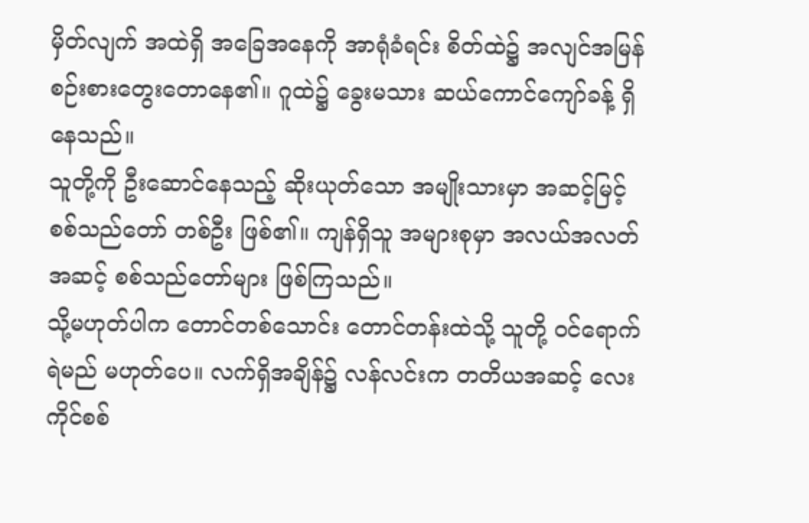မှိတ်လျက် အထဲရှိ အခြေအနေကို အာရုံခံရင်း စိတ်ထဲ၌ အလျင်အမြန် စဉ်းစားတွေးတောနေ၏။ ဂူထဲ၌ ခွေးမသား ဆယ်ကောင်ကျော်ခန့် ရှိနေသည်။
သူတို့ကို ဦးဆောင်နေသည့် ဆိုးယုတ်သော အမျိုးသားမှာ အဆင့်မြင့် စစ်သည်တော် တစ်ဦး ဖြစ်၏။ ကျန်ရှိသူ အများစုမှာ အလယ်အလတ်အဆင့် စစ်သည်တော်များ ဖြစ်ကြသည်။
သို့မဟုတ်ပါက တောင်တစ်သောင်း တောင်တန်းထဲသို့ သူတို့ ဝင်ရောက်ရဲမည် မဟုတ်ပေ။ လက်ရှိအချိန်၌ လန်လင်းက တတိယအဆင့် လေးကိုင်စစ်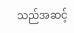သည်အဆင့်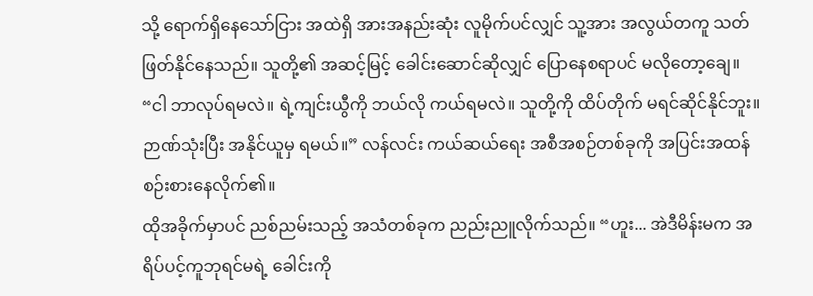သို့ ရောက်ရှိနေသော်ငြား အထဲရှိ အားအနည်းဆုံး လူမိုက်ပင်လျှင် သူ့အား အလွယ်တကူ သတ်ဖြတ်နိုင်နေသည်။ သူတို့၏ အဆင့်မြင့် ခေါင်းဆောင်ဆိုလျှင် ပြောနေစရာပင် မလိုတော့ချေ။
“ငါ ဘာလုပ်ရမလဲ။ ရဲ့ကျင်းယွီကို ဘယ်လို ကယ်ရမလဲ။ သူတို့ကို ထိပ်တိုက် မရင်ဆိုင်နိုင်ဘူး။ ဉာဏ်သုံးပြီး အနိုင်ယူမှ ရမယ်။” လန်လင်း ကယ်ဆယ်ရေး အစီအစဉ်တစ်ခုကို အပြင်းအထန် စဉ်းစားနေလိုက်၏။
ထိုအခိုက်မှာပင် ညစ်ညမ်းသည့် အသံတစ်ခုက ညည်းညူလိုက်သည်။ “ဟူး... အဲဒီမိန်းမက အရိပ်ပင့်ကူဘုရင်မရဲ့ ခေါင်းကို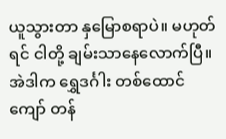ယူသွားတာ နှမြောစရာပဲ။ မဟုတ်ရင် ငါတို့ ချမ်းသာနေလောက်ပြီ။ အဲဒါက ရွှေဒင်္ဂါး တစ်ထောင်ကျော် တန်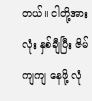တယ်။ ငါတို့အားလုံး နှစ်ချီပြီး ဇိမ်ကျကျ နေဖို့ လုံ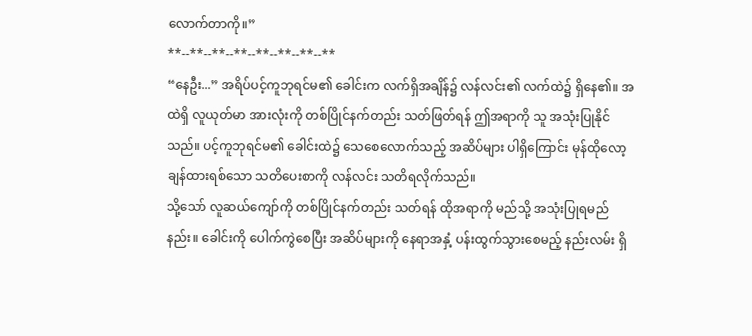လောက်တာကို။”
**--**--**--**--**--**--**--**
“နေဦး...” အရိပ်ပင့်ကူဘုရင်မ၏ ခေါင်းက လက်ရှိအချိန်၌ လန်လင်း၏ လက်ထဲ၌ ရှိနေ၏။ အထဲရှိ လူယုတ်မာ အားလုံးကို တစ်ပြိုင်နက်တည်း သတ်ဖြတ်ရန် ဤအရာကို သူ အသုံးပြုနိုင်သည်။ ပင့်ကူဘုရင်မ၏ ခေါင်းထဲ၌ သေစေလောက်သည့် အဆိပ်များ ပါရှိကြောင်း မုန်ထိုလော့ ချန်ထားရစ်သော သတိပေးစာကို လန်လင်း သတိရလိုက်သည်။
သို့သော် လူဆယ်ကျော်ကို တစ်ပြိုင်နက်တည်း သတ်ရန် ထိုအရာကို မည်သို့ အသုံးပြုရမည်နည်း။ ခေါင်းကို ပေါက်ကွဲစေပြီး အဆိပ်များကို နေရာအနှံ့ ပန်းထွက်သွားစေမည့် နည်းလမ်း ရှိ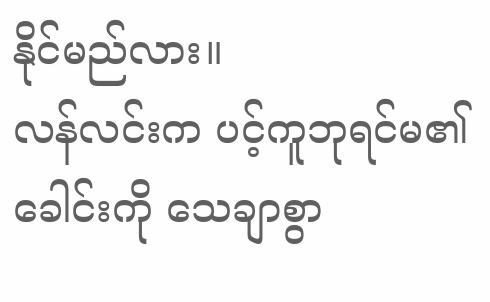နိုင်မည်လား။
လန်လင်းက ပင့်ကူဘုရင်မ၏ ခေါင်းကို သေချာစွာ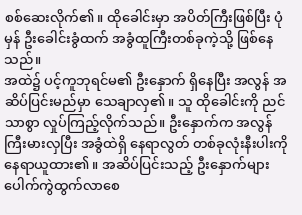စစ်ဆေးလိုက်၏။ ထိုခေါင်းမှာ အပိတ်ကြီးဖြစ်ပြီး ပုံမှန် ဦးခေါင်းခွံထက် အခွံထူကြီးတစ်ခုကဲ့သို့ ဖြစ်နေသည်။
အထဲ၌ ပင့်ကူဘုရင်မ၏ ဦးနှောက် ရှိနေပြီး အလွန် အဆိပ်ပြင်းမည်မှာ သေချာလှ၏။ သူ ထိုခေါင်းကို ညင်သာစွာ လှုပ်ကြည့်လိုက်သည်။ ဦးနှောက်က အလွန် ကြီးမားလှပြီး အခွံထဲရှိ နေရာလွတ် တစ်ခုလုံးနီးပါးကို နေရာယူထား၏။ အဆိပ်ပြင်းသည့် ဦးနှောက်များ ပေါက်ကွဲထွက်လာစေ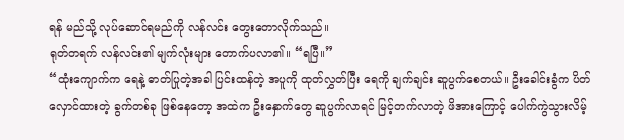ရန် မည်သို့ လုပ်ဆောင်ရမည်ကို လန်လင်း တွေးတောလိုက်သည်။
ရုတ်တရက် လန်လင်း၏ မျက်လုံးများ တောက်ပလာ၏။ “ရပြီ။”
“ထုံးကျောက်က ရေနဲ့ ဓာတ်ပြုတဲ့အခါ ပြင်းထန်တဲ့ အပူကို ထုတ်လွှတ်ပြီး ရေကို ချက်ချင်း ဆူပွက်စေတယ်။ ဦးခေါင်းခွံက ပိတ်လှောင်ထားတဲ့ ခွက်တစ်ခု ဖြစ်နေတော့ အထဲက ဦးနှောက်တွေ ဆူပွက်လာရင် မြင့်တက်လာတဲ့ ဖိအားကြောင့် ပေါက်ကွဲသွားလိမ့်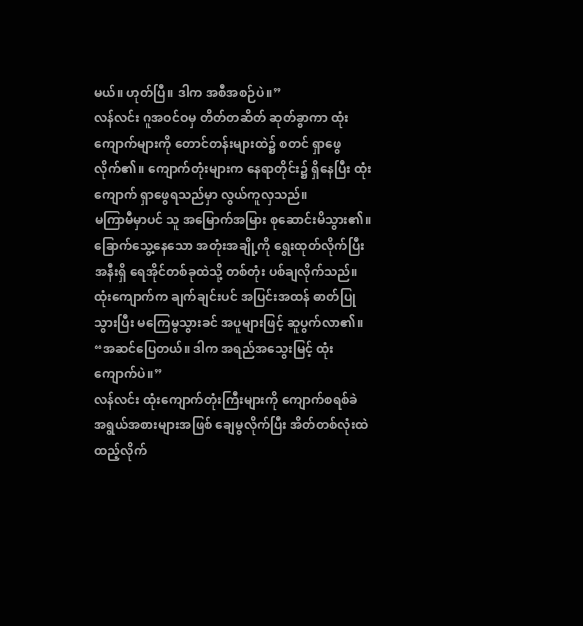မယ်။ ဟုတ်ပြီ။ ဒါက အစီအစဉ်ပဲ။”
လန်လင်း ဂူအဝင်ဝမှ တိတ်တဆိတ် ဆုတ်ခွာကာ ထုံးကျောက်များကို တောင်တန်းများထဲ၌ စတင် ရှာဖွေလိုက်၏။ ကျောက်တုံးများက နေရာတိုင်း၌ ရှိနေပြီး ထုံးကျောက် ရှာဖွေရသည်မှာ လွယ်ကူလှသည်။
မကြာမီမှာပင် သူ အမြောက်အမြား စုဆောင်းမိသွား၏။ ခြောက်သွေ့နေသော အတုံးအချို့ကို ရွေးထုတ်လိုက်ပြီး အနီးရှိ ရေအိုင်တစ်ခုထဲသို့ တစ်တုံး ပစ်ချလိုက်သည်။
ထုံးကျောက်က ချက်ချင်းပင် အပြင်းအထန် ဓာတ်ပြုသွားပြီး မကြေမွသွားခင် အပူများဖြင့် ဆူပွက်လာ၏။
“အဆင်ပြေတယ်။ ဒါက အရည်အသွေးမြင့် ထုံးကျောက်ပဲ။”
လန်လင်း ထုံးကျောက်တုံးကြီးများကို ကျောက်စရစ်ခဲ အရွယ်အစားများအဖြစ် ချေမွလိုက်ပြီး အိတ်တစ်လုံးထဲ ထည့်လိုက်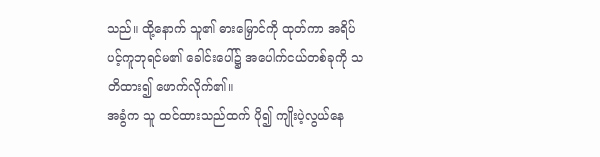သည်။ ထို့နောက် သူ၏ ဓားမြှောင်ကို ထုတ်ကာ အရိပ်ပင့်ကူဘုရင်မ၏ ခေါင်းပေါ်၌ အပေါက်ငယ်တစ်ခုကို သတိထား၍ ဖောက်လိုက်၏။
အခွံက သူ ထင်ထားသည်ထက် ပို၍ ကျိုးပဲ့လွယ်နေ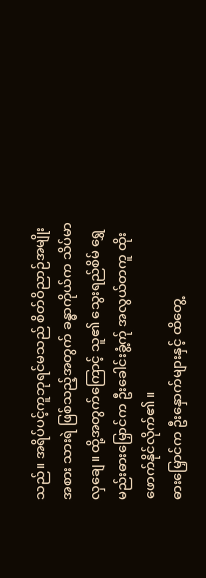သည်။ အရိပ်ပင့်ကူဘုရင်မသည် စိတ်ဝိညာဉ်အမျိုးအစား သားရဲ ဖြစ်သည့်အတွက် ခန္ဓာကိုယ်က သိပ်မာလှချေ။ ထို့အတွက်ကြောင့် သူ၏ သွေးရည်စိမ် ရွှေမည်းဓားမြှောင်က ဦးခေါင်းခွံ့က်ု အလွယ်တကူ ထိုးဖောက်နိုင်လိုက်၏။
ဓားမြှောင်က ဦးနှောက်များနှင့် ထိတွေ့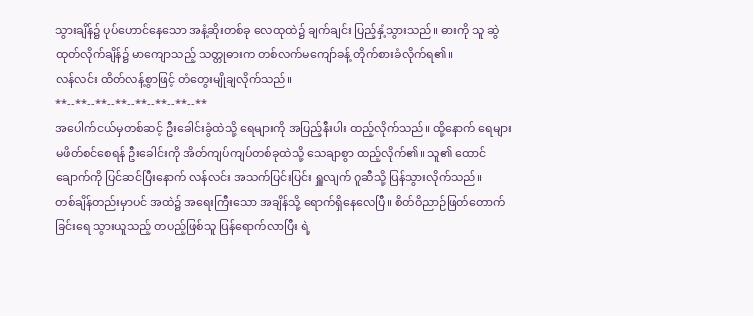သွားချိန်၌ ပုပ်ဟောင်နေသော အနံ့ဆိုးတစ်ခု လေထုထဲ၌ ချက်ချင်း ပြည့်နှံ့သွားသည်။ ဓားကို သူ ဆွဲထုတ်လိုက်ချိန်၌ မာကျောသည့် သတ္တုဓားက တစ်လက်မကျော်ခန့် တိုက်စားခံလိုက်ရ၏။
လန်လင်း ထိတ်လန့်စွာဖြင့် တံတွေးမျိုချလိုက်သည်။
**--**--**--**--**--**--**--**
အပေါက်ငယ်မှတစ်ဆင့် ဦးခေါင်းခွံထဲသို့ ရေများကို အပြည့်နီးပါး ထည့်လိုက်သည်။ ထို့နောက် ရေများ မဖိတ်စင်စေရန် ဦးခေါင်းကို အိတ်ကျပ်ကျပ်တစ်ခုထဲသို့ သေချာစွာ ထည့်လိုက်၏။ သူ၏ ထောင်ချောက်ကို ပြင်ဆင်ပြီးနောက် လန်လင်း အသက်ပြင်းပြင်း ရှူလျက် ဂူဆီသို့ ပြန်သွားလိုက်သည်။
တစ်ချိန်တည်းမှာပင် အထဲ၌ အရေးကြီးသော အချိန်သို့ ရောက်ရှိနေလေပြီ။ စိတ်ဝိညာဉ်ဖြတ်တောက်ခြင်းရေ သွားယူသည့် တပည့်ဖြစ်သူ ပြန်ရောက်လာပြီး ရဲ့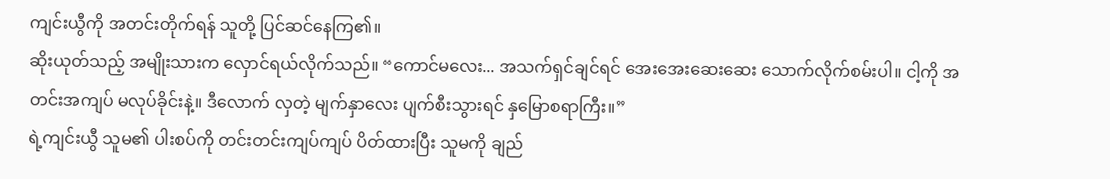ကျင်းယွီကို အတင်းတိုက်ရန် သူတို့ ပြင်ဆင်နေကြ၏။
ဆိုးယုတ်သည့် အမျိုးသားက လှောင်ရယ်လိုက်သည်။ “ကောင်မလေး... အသက်ရှင်ချင်ရင် အေးအေးဆေးဆေး သောက်လိုက်စမ်းပါ။ ငါ့ကို အတင်းအကျပ် မလုပ်ခိုင်းနဲ့။ ဒီလောက် လှတဲ့ မျက်နှာလေး ပျက်စီးသွားရင် နှမြောစရာကြီး။”
ရဲ့ကျင်းယွီ သူမ၏ ပါးစပ်ကို တင်းတင်းကျပ်ကျပ် ပိတ်ထားပြီး သူမကို ချည်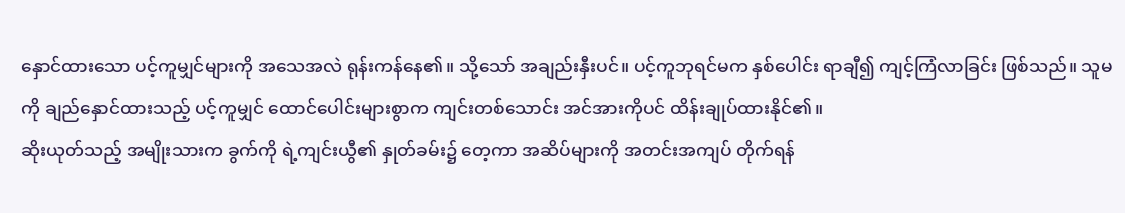နှောင်ထားသော ပင့်ကူမျှင်များကို အသေအလဲ ရုန်းကန်နေ၏။ သို့သော် အချည်းနှီးပင်။ ပင့်ကူဘုရင်မက နှစ်ပေါင်း ရာချီ၍ ကျင့်ကြံလာခြင်း ဖြစ်သည်။ သူမကို ချည်နှောင်ထားသည့် ပင့်ကူမျှင် ထောင်ပေါင်းများစွာက ကျင်းတစ်သောင်း အင်အားကိုပင် ထိန်းချုပ်ထားနိုင်၏။
ဆိုးယုတ်သည့် အမျိုးသားက ခွက်ကို ရဲ့ကျင်းယွီ၏ နှုတ်ခမ်း၌ တေ့ကာ အဆိပ်များကို အတင်းအကျပ် တိုက်ရန်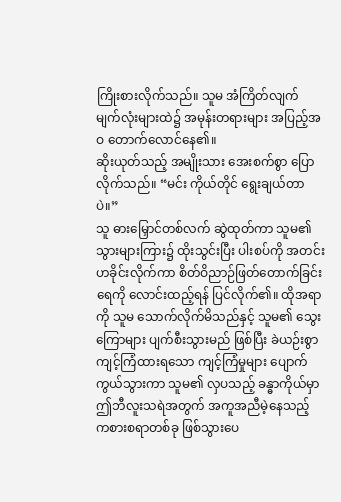ကြိုးစားလိုက်သည်။ သူမ အံကြိတ်လျက် မျက်လုံးများထဲ၌ အမုန်းတရားများ အပြည့်အဝ တောက်လောင်နေ၏။
ဆိုးယုတ်သည့် အမျိုးသား အေးစက်စွာ ပြောလိုက်သည်။ “မင်း ကိုယ်တိုင် ရွေးချယ်တာပဲ။”
သူ ဓားမြှောင်တစ်လက် ဆွဲထုတ်ကာ သူမ၏ သွားများကြား၌ ထိုးသွင်းပြီး ပါးစပ်ကို အတင်း ဟခိုင်းလိုက်ကာ စိတ်ဝိညာဉ်ဖြတ်တောက်ခြင်းရေကို လောင်းထည့်ရန် ပြင်လိုက်၏။ ထိုအရာကို သူမ သောက်လိုက်မိသည်နှင့် သူမ၏ သွေးကြောများ ပျက်စီးသွားမည် ဖြစ်ပြီး ခဲယဉ်းစွာ ကျင့်ကြံထားရသော ကျင့်ကြံမှုများ ပျောက်ကွယ်သွားကာ သူမ၏ လှပသည့် ခန္ဓာကိုယ်မှာ ဤဘီလူးသရဲအတွက် အကူအညီမဲ့နေသည့် ကစားစရာတစ်ခု ဖြစ်သွားပေ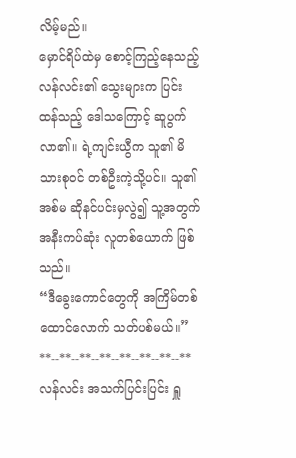လိမ့်မည်။
မှောင်ရိပ်ထဲမှ စောင့်ကြည့်နေသည့် လန်လင်း၏ သွေးများက ပြင်းထန်သည့် ဒေါသကြောင့် ဆူပွက်လာ၏။ ရဲ့ကျင်းယွီက သူ၏ မိသားစုဝင် တစ်ဦးကဲ့သို့ပင်။ သူ၏ အစ်မ ဆိုနင်ပင်းမှလွဲ၍ သူ့အတွက် အနီးကပ်ဆုံး လူတစ်ယောက် ဖြစ်သည်။
“ဒီခွေးကောင်တွေကို အကြိမ်တစ်ထောင်လောက် သတ်ပစ်မယ်။”
**--**--**--**--**--**--**--**
လန်လင်း အသက်ပြင်းပြင်း ရှူ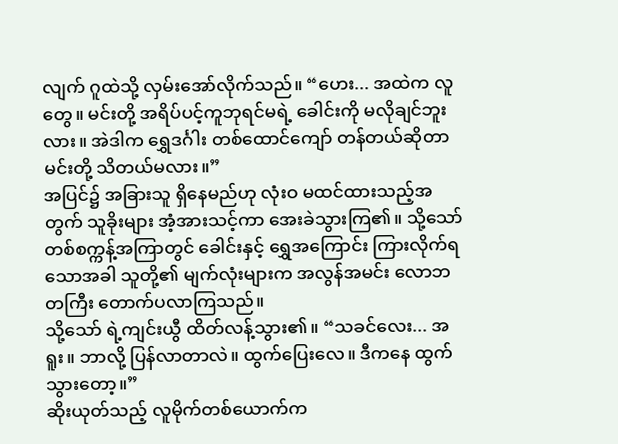လျက် ဂူထဲသို့ လှမ်းအော်လိုက်သည်။ “ဟေး... အထဲက လူတွေ။ မင်းတို့ အရိပ်ပင့်ကူဘုရင်မရဲ့ ခေါင်းကို မလိုချင်ဘူးလား။ အဲဒါက ရွှေဒင်္ဂါး တစ်ထောင်ကျော် တန်တယ်ဆိုတာ မင်းတို့ သိတယ်မလား။”
အပြင်၌ အခြားသူ ရှိနေမည်ဟု လုံးဝ မထင်ထားသည့်အတွက် သူခိုးများ အံ့အားသင့်ကာ အေးခဲသွားကြ၏။ သို့သော် တစ်စက္ကန့်အကြာတွင် ခေါင်းနှင့် ရွှေအကြောင်း ကြားလိုက်ရသောအခါ သူတို့၏ မျက်လုံးများက အလွန်အမင်း လောဘတကြီး တောက်ပလာကြသည်။
သို့သော် ရဲ့ကျင်းယွီ ထိတ်လန့်သွား၏။ “သခင်လေး... အရူး။ ဘာလို့ ပြန်လာတာလဲ။ ထွက်ပြေးလေ။ ဒီကနေ ထွက်သွားတော့။”
ဆိုးယုတ်သည့် လူမိုက်တစ်ယောက်က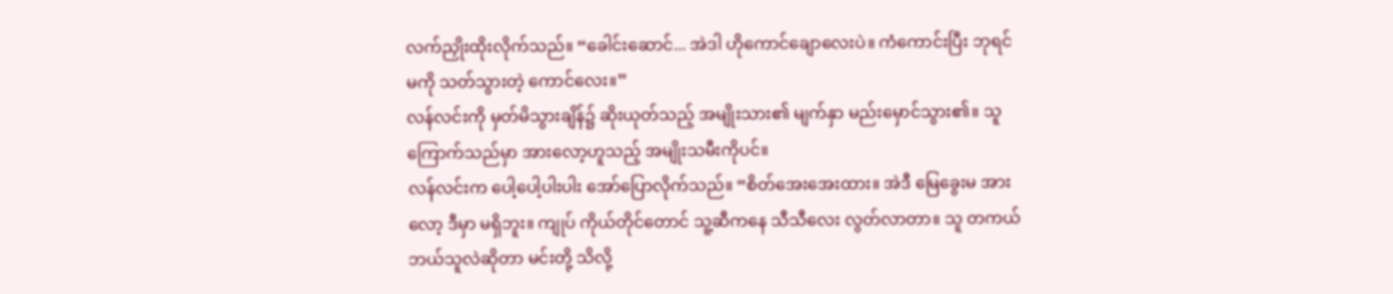လက်ညှိုးထိုးလိုက်သည်။ “ခေါင်းဆောင်... အဲဒါ ဟိုကောင်ချောလေးပဲ။ ကံကောင်းပြီး ဘုရင်မကို သတ်သွားတဲ့ ကောင်လေး။”
လန်လင်းကို မှတ်မိသွားချိန်၌ ဆိုးယုတ်သည့် အမျိုးသား၏ မျက်နှာ မည်းမှောင်သွား၏။ သူ ကြောက်သည်မှာ အားလော့ဟူသည့် အမျိုးသမီးကိုပင်။
လန်လင်းက ပေါ့ပေါ့ပါးပါး အော်ပြောလိုက်သည်။ “စိတ်အေးအေးထား။ အဲဒီ မြေခွေးမ အားလော့ ဒီမှာ မရှိဘူး။ ကျုပ် ကိုယ်တိုင်တောင် သူ့ဆီကနေ သီသီလေး လွတ်လာတာ။ သူ တကယ် ဘယ်သူလဲဆိုတာ မင်းတို့ သိလို့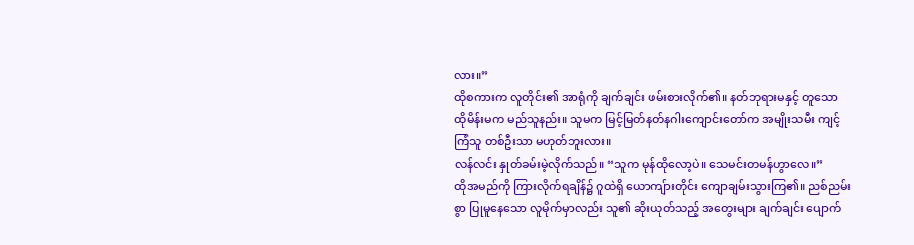လား။”
ထိုစကားက လူတိုင်း၏ အာရုံကို ချက်ချင်း ဖမ်းစားလိုက်၏။ နတ်ဘုရားမနှင့် တူသော ထိုမိန်းမက မည်သူနည်း။ သူမက မြင့်မြတ်နတ်နဂါးကျောင်းတော်က အမျိုးသမီး ကျင့်ကြံသူ တစ်ဦးသာ မဟုတ်ဘူးလား။
လန်လင်း နှုတ်ခမ်းမဲ့လိုက်သည်။ “သူက မုန်ထိုလော့ပဲ။ သေမင်းတမန်ဟွာလေ။”
ထိုအမည်ကို ကြားလိုက်ရချိန်၌ ဂူထဲရှိ ယောကျ်ားတိုင်း ကျောချမ်းသွားကြ၏။ ညစ်ညမ်းစွာ ပြုမူနေသော လူမိုက်မှာလည်း သူ၏ ဆိုးယုတ်သည့် အတွေးများ ချက်ချင်း ပျောက်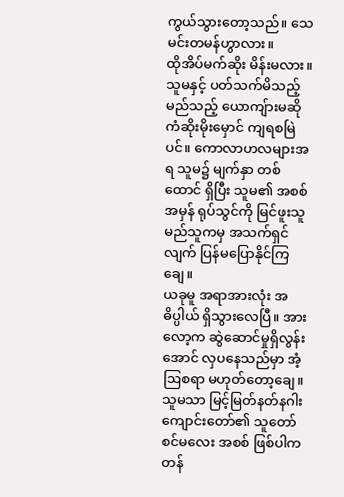ကွယ်သွားတော့သည်။ သေမင်းတမန်ဟွာလား။
ထိုအိပ်မက်ဆိုး မိန်းမလား။ သူမနှင့် ပတ်သက်မိသည့် မည်သည့် ယောကျ်ားမဆို ကံဆိုးမိုးမှောင် ကျရစမြဲပင်။ ကောလာဟလများအရ သူမ၌ မျက်နှာ တစ်ထောင် ရှိပြီး သူမ၏ အစစ်အမှန် ရုပ်သွင်ကို မြင်ဖူးသူ မည်သူကမှ အသက်ရှင်လျက် ပြန်မပြောနိုင်ကြချေ။
ယခုမူ အရာအားလုံး အဓိပ္ပါယ် ရှိသွားလေပြီ။ အားလော့က ဆွဲဆောင်မှုရှိလွန်းအောင် လှပနေသည်မှာ အံ့ဩစရာ မဟုတ်တော့ချေ။ သူမသာ မြင့်မြတ်နတ်နဂါးကျောင်းတော်၏ သူတော်စင်မလေး အစစ် ဖြစ်ပါက တန်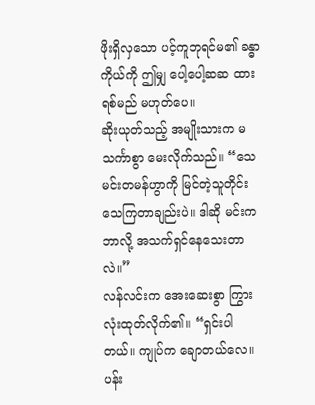ဖိုးရှိလှသော ပင့်ကူဘုရင်မ၏ ခန္ဓာကိုယ်ကို ဤမျှ ပေါ့ပေါ့ဆဆ ထားရစ်မည် မဟုတ်ပေ။
ဆိုးယုတ်သည့် အမျိုးသားက မသင်္ကာစွာ မေးလိုက်သည်။ “သေမင်းတမန်ဟွာကို မြင်တဲ့သူတိုင်း သေကြတာချည်းပဲ။ ဒါဆို မင်းက ဘာလို့ အသက်ရှင်နေသေးတာလဲ။”
လန်လင်းက အေးဆေးစွာ ကြွားလုံးထုတ်လိုက်၏။ “ရှင်းပါတယ်။ ကျုပ်က ချောတယ်လေ။ ပန်း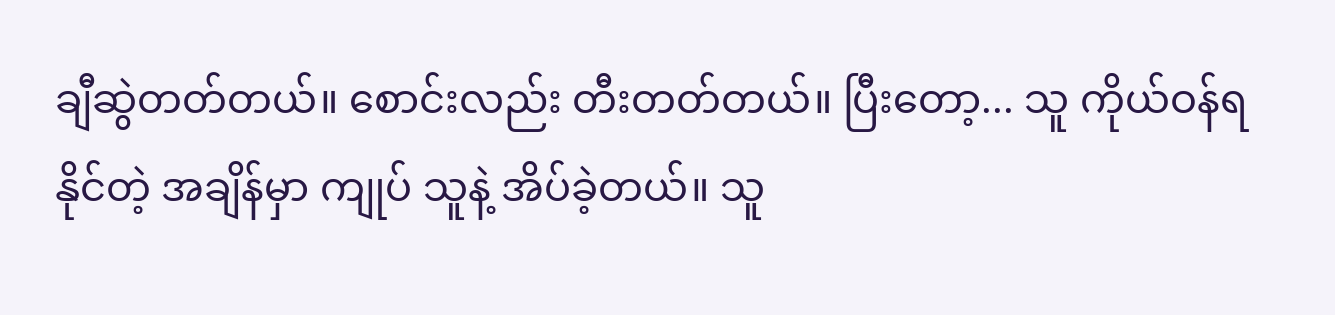ချီဆွဲတတ်တယ်။ စောင်းလည်း တီးတတ်တယ်။ ပြီးတော့... သူ ကိုယ်ဝန်ရနိုင်တဲ့ အချိန်မှာ ကျုပ် သူနဲ့ အိပ်ခဲ့တယ်။ သူ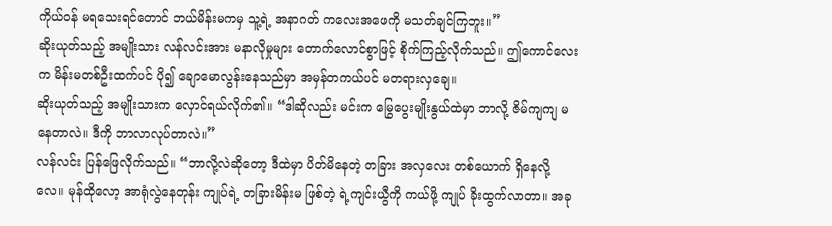ကိုယ်ဝန် မရသေးရင်တောင် ဘယ်မိန်းမကမှ သူ့ရဲ့ အနာဂတ် ကလေးအဖေကို မသတ်ချင်ကြဘူး။”
ဆိုးယုတ်သည့် အမျိုးသား လန်လင်းအား မနာလိုမှုများ တောက်လောင်စွာဖြင့် စိုက်ကြည့်လိုက်သည်။ ဤကောင်လေးက မိန်းမတစ်ဦးထက်ပင် ပို၍ ချောမောလွန်းနေသည်မှာ အမှန်တကယ်ပင် မတရားလှချေ။
ဆိုးယုတ်သည့် အမျိုးသားက လှောင်ရယ်လိုက်၏။ “ဒါဆိုလည်း မင်းက မြွေပွေးမျိုးနွယ်ထဲမှာ ဘာလို့ ဇိမ်ကျကျ မနေတာလဲ။ ဒီကို ဘာလာလုပ်တာလဲ။”
လန်လင်း ပြန်ဖြေလိုက်သည်။ “ဘာလို့လဲဆိုတော့ ဒီထဲမှာ ပိတ်မိနေတဲ့ တခြား အလှလေး တစ်ယောက် ရှိနေလို့လေ။ မုန်ထိုလော့ အာရုံလွဲနေတုန်း ကျုပ်ရဲ့ တခြားမိန်းမ ဖြစ်တဲ့ ရဲ့ကျင်းယွီကို ကယ်ဖို့ ကျုပ် ခိုးထွက်လာတာ။ အခု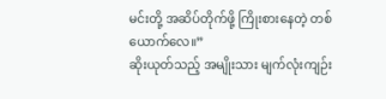မင်းတို့ အဆိပ်တိုက်ဖို့ ကြိုးစားနေတဲ့ တစ်ယောက်လေ။”
ဆိုးယုတ်သည့် အမျိုးသား မျက်လုံးကျဉ်း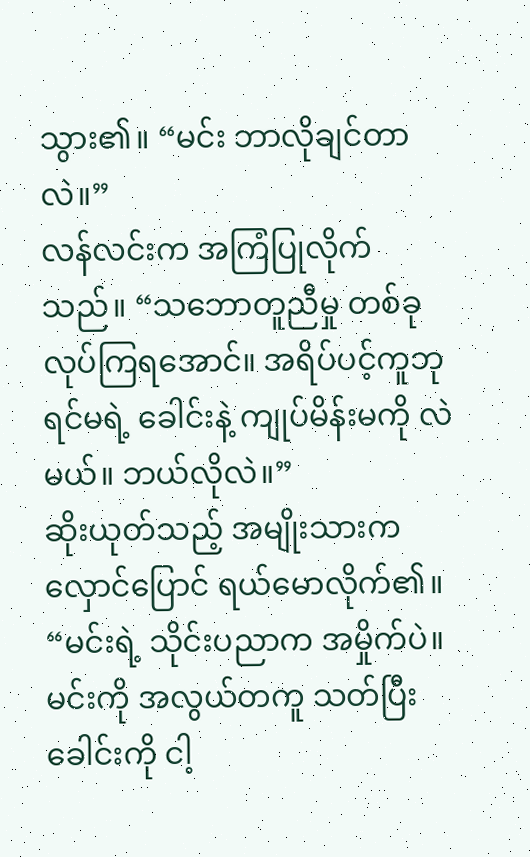သွား၏။ “မင်း ဘာလိုချင်တာလဲ။”
လန်လင်းက အကြံပြုလိုက်သည်။ “သဘောတူညီမှု တစ်ခု လုပ်ကြရအောင်။ အရိပ်ပင့်ကူဘုရင်မရဲ့ ခေါင်းနဲ့ ကျုပ်မိန်းမကို လဲမယ်။ ဘယ်လိုလဲ။”
ဆိုးယုတ်သည့် အမျိုးသားက လှောင်ပြောင် ရယ်မောလိုက်၏။ “မင်းရဲ့ သိုင်းပညာက အမှိုက်ပဲ။ မင်းကို အလွယ်တကူ သတ်ပြီး ခေါင်းကို ငါ့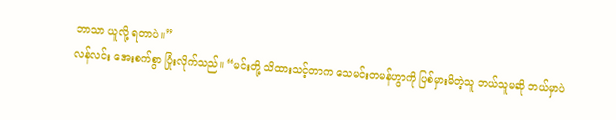ဘာသာ ယူလို့ ရတာပဲ။”
လန်လင်း အေးစက်စွာ ပြုံးလိုက်သည်။ “မင်းတို့ သိထားသင့်တာက သေမင်းတမန်ဟွာကို ပြစ်မှားမိတဲ့သူ ဘယ်သူမဆို ဘယ်မှာပဲ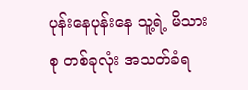ပုန်းနေပုန်းနေ သူ့ရဲ့ မိသားစု တစ်ခုလုံး အသတ်ခံရ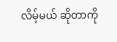လိမ့်မယ် ဆိုတာကို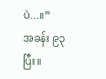ပဲ...။”
အခန်း ၉၃ ပြီး။